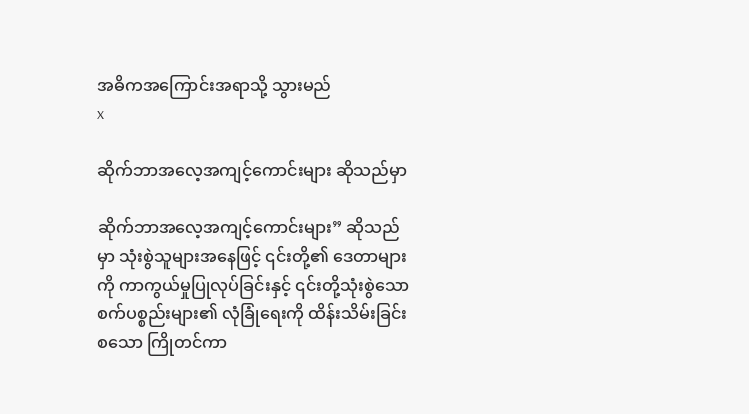အဓိကအကြောင်းအရာသို့ သွားမည်
x

ဆိုက်ဘာအလေ့အကျင့်ကောင်းများ ဆိုသည်မှာ

ဆိုက်ဘာအလေ့အကျင့်ကောင်းများ” ဆိုသည်မှာ သုံးစွဲသူများအနေဖြင့် ၎င်းတို့၏ ဒေတာများကို ကာကွယ်မှုပြုလုပ်ခြင်းနှင့် ၎င်းတို့သုံးစွဲသောစက်ပစ္စည်းများ၏ လုံခြုံရေးကို ထိန်းသိမ်းခြင်း စသော ကြိုတင်ကာ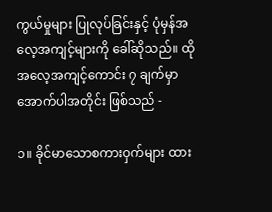ကွယ်မှုများ ပြုလုပ်ခြင်းနှင့် ပုံမှန်အလေ့အကျင့်များကို ခေါ်ဆိုသည်။ ထိုအလေ့အကျင့်ကောင်း ၇ ချက်မှာ အောက်ပါအတိုင်း ဖြစ်သည် -

၁။ ခိုင်မာသောစကားဝှက်များ ထား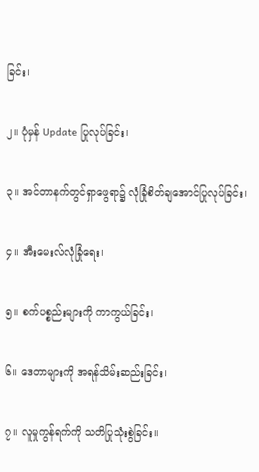ခြင်း၊

၂။ ပုံမှန် Update ပြုလုပ်ခြင်း၊

၃။ အင်တာနက်တွင်ရှာဖွေရာ၌ လုံခြုံစိတ်ချအောင်ပြုလုပ်ခြင်း၊

၄။ အီးမေးလ်လုံခြုံရေး၊

၅။ စက်ပစ္စည်းများကို ကာကွယ်ခြင်း၊

၆။ ဒေတာများကို အရန်သိမ်းဆည်းခြင်း၊

၇။ လူမှုကွန်ရက်ကို သတိပြုသုံးစွဲခြင်း။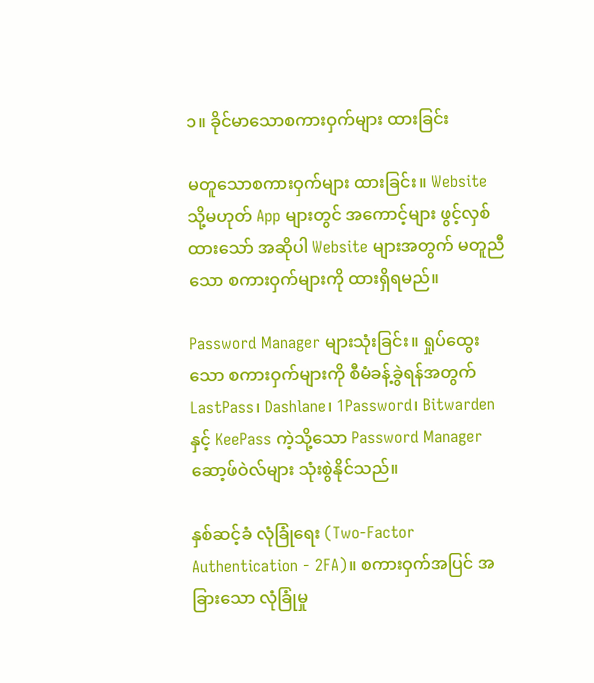၁။ ခိုင်မာသောစကားဝှက်များ ထားခြင်း

မတူသောစကားဝှက်များ ထားခြင်း။ Website သို့မဟုတ် App များတွင် အကောင့်များ ဖွင့်လှစ်ထားသော် အဆိုပါ Website များအတွက် မတူညီသော စကားဝှက်များကို ထားရှိရမည်။

Password Manager များသုံးခြင်း။ ရှုပ်ထွေးသော စကားဝှက်များကို စီမံခန့်ခွဲရန်အတွက် LastPass၊ Dashlane၊ 1Password၊ Bitwarden နှင့် KeePass ကဲ့သို့သော Password Manager ဆော့ဖ်ဝဲလ်များ သုံးစွဲနိုင်သည်။

နှစ်ဆင့်ခံ လုံခြုံရေး (Two-Factor Authentication - 2FA)။ စကားဝှက်အပြင် အခြားသော လုံခြုံမှု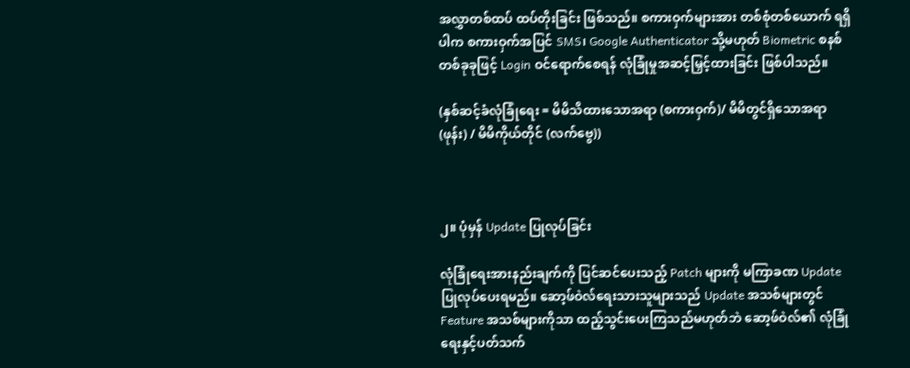အလွှာတစ်ထပ် ထပ်တိုးခြင်း ဖြစ်သည်။ စကားဝှက်များအား တစ်စုံတစ်ယောက် ရရှိပါက စကားဝှက်အပြင် SMS၊ Google Authenticator သို့မဟုတ် Biometric စနစ်တစ်ခုခုဖြင့် Login ဝင်ရောက်စေရန် လုံခြုံမှုအဆင့်မြှင့်ထားခြင်း ဖြစ်ပါသည်။

(နှစ်ဆင့်ခံလုံခြုံရေး = မိမိသိထားသောအရာ (စကားဝှက်)/ မိမိတွင်ရှိသောအရာ (ဖုန်း) / မိမိကိုယ်တိုင် (လက်ဗွေ))



၂။ ပုံမှန် Update ပြုလုပ်ခြင်း

လုံခြုံရေးအားနည်းချက်ကို ပြင်ဆင်ပေးသည့် Patch များကို မကြာခဏ Update ပြုလုပ်ပေးရမည်။ ဆော့ဖ်ဝဲလ်ရေးသားသူများသည် Update အသစ်များတွင် Feature အသစ်များကိုသာ ထည့်သွင်းပေးကြသည်မဟုတ်ဘဲ ဆော့ဖ်ဝဲလ်၏ လုံခြုံရေးနှင့်ပတ်သက်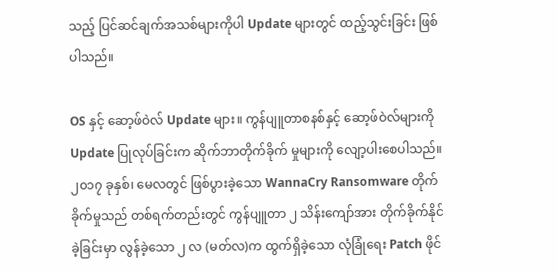သည့် ပြင်ဆင်ချက်အသစ်များကိုပါ Update များတွင် ထည့်သွင်းခြင်း ဖြစ်ပါသည်။

OS နှင့် ဆော့ဖ်ဝဲလ် Update များ။ ကွန်ပျူတာစနစ်နှင့် ဆော့ဖ်ဝဲလ်များကို Update ပြုလုပ်ခြင်းက ဆိုက်ဘာတိုက်ခိုက် မှုများကို လျော့ပါးစေပါသည်။ ၂၀၁၇ ခုနှစ်၊ မေလတွင် ဖြစ်ပွားခဲ့သော WannaCry Ransomware တိုက်ခိုက်မှုသည် တစ်ရက်တည်းတွင် ကွန်ပျူတာ ၂ သိန်းကျော်အား တိုက်ခိုက်နိုင်ခဲ့ခြင်းမှာ လွန်ခဲ့သော ၂ လ (မတ်လ)က ထွက်ရှိခဲ့သော လုံခြုံရေး Patch ဖိုင်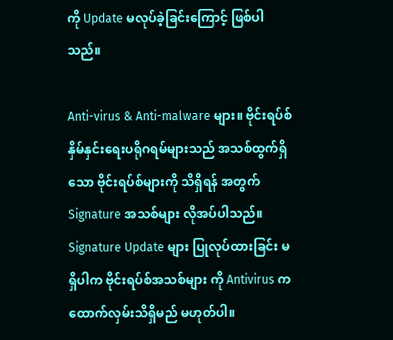ကို Update မလုပ်ခဲ့ခြင်းကြောင့် ဖြစ်ပါသည်။

Anti-virus & Anti-malware များ။ ဗိုင်းရပ်စ်နှိမ်နှင်းရေးပရိုဂရမ်များသည် အသစ်ထွက်ရှိသော ဗိုင်းရပ်စ်များကို သိရှိရန် အတွက် Signature အသစ်များ လိုအပ်ပါသည်။ Signature Update များ ပြုလုပ်ထားခြင်း မရှိပါက ဗိုင်းရပ်စ်အသစ်များ ကို Antivirus က ထောက်လှမ်းသိရှိမည် မဟုတ်ပါ။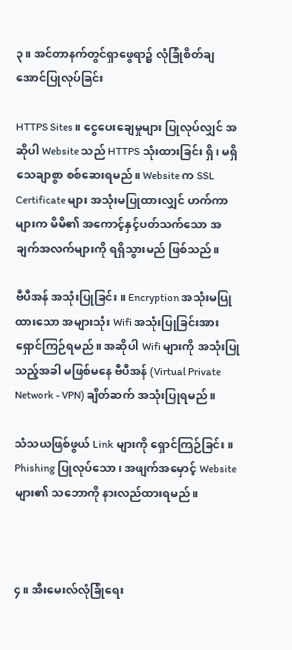၃။ အင်တာနက်တွင်ရှာဖွေရာ၌ လုံခြုံစိတ်ချအောင်ပြုလုပ်ခြင်း

HTTPS Sites။ ငွေပေးချေမှုများ ပြုလုပ်လျှင် အဆိုပါ Website သည် HTTPS သုံးထားခြင်း ရှိ၊ မရှိ သေချာစွာ စစ်ဆေးရမည်။ Website က SSL Certificate များ အသုံးမပြုထားလျှင် ဟက်ကာများက မိမိ၏ အကောင့်နှင့်ပတ်သက်သော အချက်အလက်များကို ရရှိသွားမည် ဖြစ်သည်။

ဗီပီအန် အသုံးပြုခြင်း။ Encryption အသုံးမပြုထားသော အများသုံး Wifi အသုံးပြုခြင်းအား ရှောင်ကြဉ်ရမည်။ အဆိုပါ Wifi များကို အသုံးပြုသည့်အခါ မဖြစ်မနေ ဗီပီအန် (Virtual Private Network - VPN) ချိတ်ဆက် အသုံးပြုရမည်။

သံသယဖြစ်ဖွယ် Link များကို ရှောင်ကြဉ်ခြင်း။ Phishing ပြုလုပ်သော၊ အဖျက်အမှောင့် Website များ၏ သဘောကို နားလည်ထားရမည်။



၄။ အီးမေးလ်လုံခြုံရေး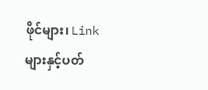ဖိုင်များ၊ Link များနှင့်ပတ်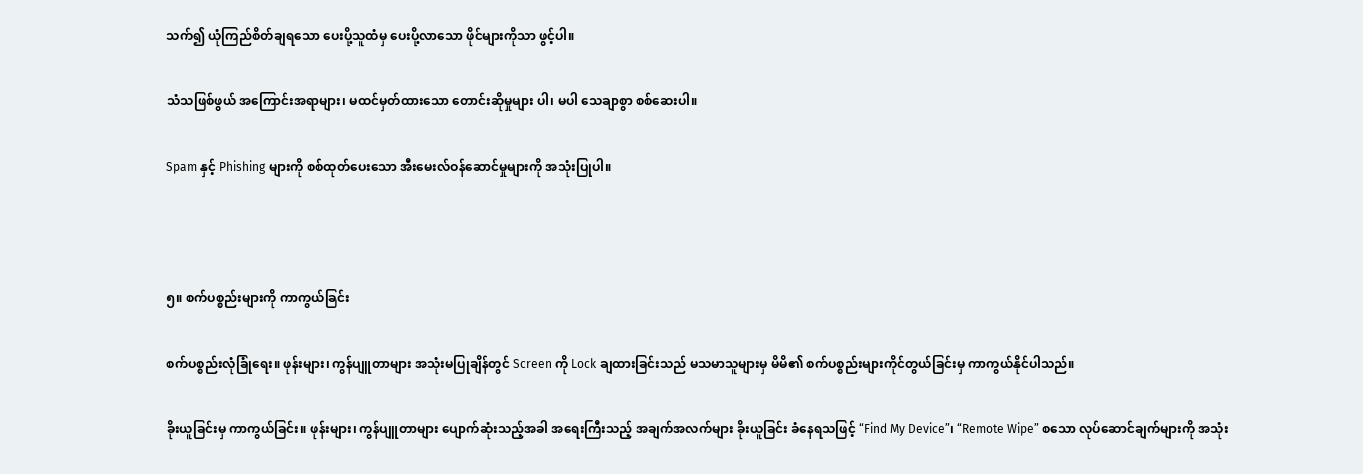သက်၍ ယုံကြည်စိတ်ချရသော ပေးပို့သူထံမှ ပေးပို့လာသော ဖိုင်များကိုသာ ဖွင့်ပါ။

သံသဖြစ်ဖွယ် အကြောင်းအရာများ၊ မထင်မှတ်ထားသော တောင်းဆိုမှုများ ပါ၊ မပါ သေချာစွာ စစ်ဆေးပါ။

Spam နှင့် Phishing များကို စစ်ထုတ်ပေးသော အီးမေးလ်ဝန်ဆောင်မှုများကို အသုံးပြုပါ။



၅။ စက်ပစ္စည်းများကို ကာကွယ်ခြင်း

စက်ပစ္စည်းလုံခြုံရေး။ ဖုန်းများ၊ ကွန်ပျူတာများ အသုံးမပြုချိန်တွင် Screen ကို Lock ချထားခြင်းသည် မသမာသူများမှ မိမိ၏ စက်ပစ္စည်းများကိုင်တွယ်ခြင်းမှ ကာကွယ်နိုင်ပါသည်။

ခိုးယူခြင်းမှ ကာကွယ်ခြင်း။ ဖုန်းများ၊ ကွန်ပျူတာများ ပျောက်ဆုံးသည့်အခါ အရေးကြီးသည့် အချက်အလက်များ ခိုးယူခြင်း ခံနေရသဖြင့် “Find My Device”၊ “Remote Wipe” စသော လုပ်ဆောင်ချက်များကို အသုံး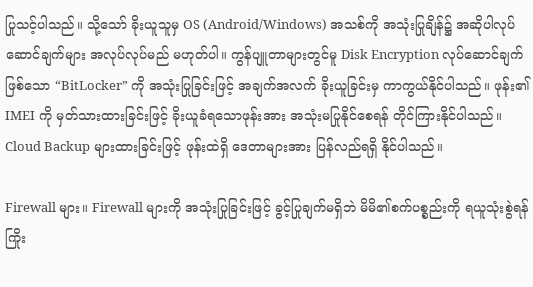ပြုသင့်ပါသည်။ သို့သော် ခိုးယူသူမှ OS (Android/Windows) အသစ်ကို အသုံးပြုချိန်၌ အဆိုပါလုပ်ဆောင်ချက်များ အလုပ်လုပ်မည် မဟုတ်ပါ။ ကွန်ပျူတာများတွင်မူ Disk Encryption လုပ်ဆောင်ချက်ဖြစ်သော “BitLocker” ကို အသုံးပြုခြင်းဖြင့် အချက်အလက် ခိုးယူခြင်းမှ ကာကွယ်နိုင်ပါသည်။ ဖုန်း၏ IMEI ကို မှတ်သားထားခြင်းဖြင့် ခိုးယူခံရသောဖုန်းအား အသုံးမပြုနိုင်စေရန် တိုင်ကြားနိုင်ပါသည်။ Cloud Backup များထားခြင်းဖြင့် ဖုန်းထဲရှိ ဒေတာများအား ပြန်လည်ရရှိ နိုင်ပါသည်။

Firewall များ။ Firewall များကို အသုံးပြုခြင်းဖြင့် ခွင့်ပြုချက်မရှိဘဲ မိမိ၏စက်ပစ္စည်းကို ရယူသုံးစွဲရန် ကြိုး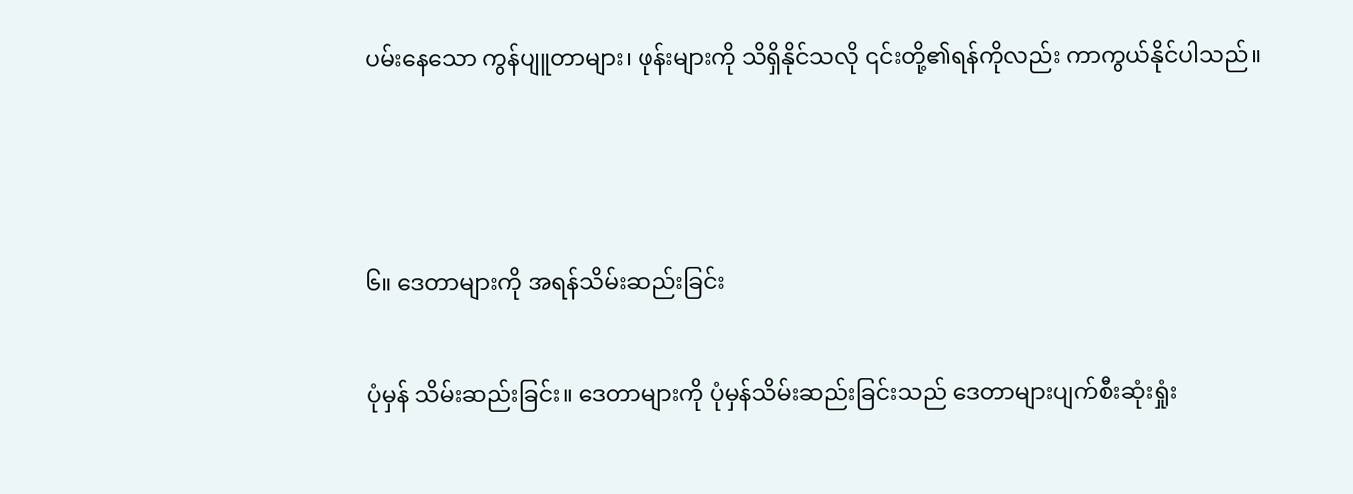ပမ်းနေသော ကွန်ပျူတာများ၊ ဖုန်းများကို သိရှိနိုင်သလို ၎င်းတို့၏ရန်ကိုလည်း ကာကွယ်နိုင်ပါသည်။



၆။ ဒေတာများကို အရန်သိမ်းဆည်းခြင်း

ပုံမှန် သိမ်းဆည်းခြင်း။ ဒေတာများကို ပုံမှန်သိမ်းဆည်းခြင်းသည် ဒေတာများပျက်စီးဆုံးရှုံး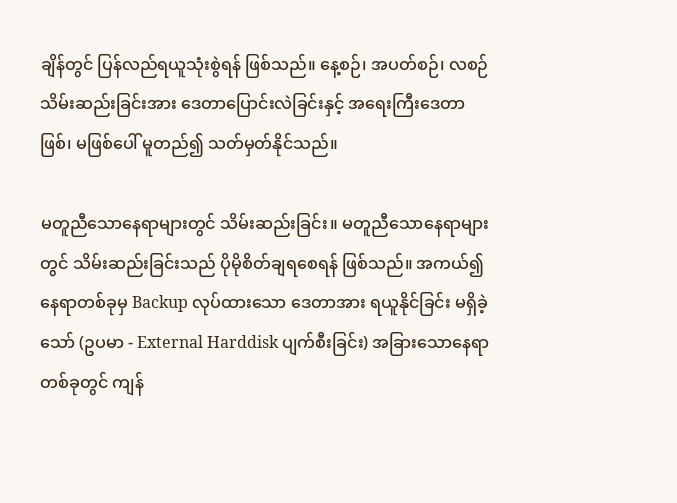ချိန်တွင် ပြန်လည်ရယူသုံးစွဲရန် ဖြစ်သည်။ နေ့စဉ်၊ အပတ်စဉ်၊ လစဉ် သိမ်းဆည်းခြင်းအား ဒေတာပြောင်းလဲခြင်းနှင့် အရေးကြီးဒေတာ ဖြစ်၊ မဖြစ်ပေါ် မူတည်၍ သတ်မှတ်နိုင်သည်။

မတူညီသောနေရာများတွင် သိမ်းဆည်းခြင်း။ မတူညီသောနေရာများတွင် သိမ်းဆည်းခြင်းသည် ပိုမိုစိတ်ချရစေရန် ဖြစ်သည်။ အကယ်၍ နေရာတစ်ခုမှ Backup လုပ်ထားသော ဒေတာအား ရယူနိုင်ခြင်း မရှိခဲ့သော် (ဥပမာ - External Harddisk ပျက်စီးခြင်း) အခြားသောနေရာတစ်ခုတွင် ကျန်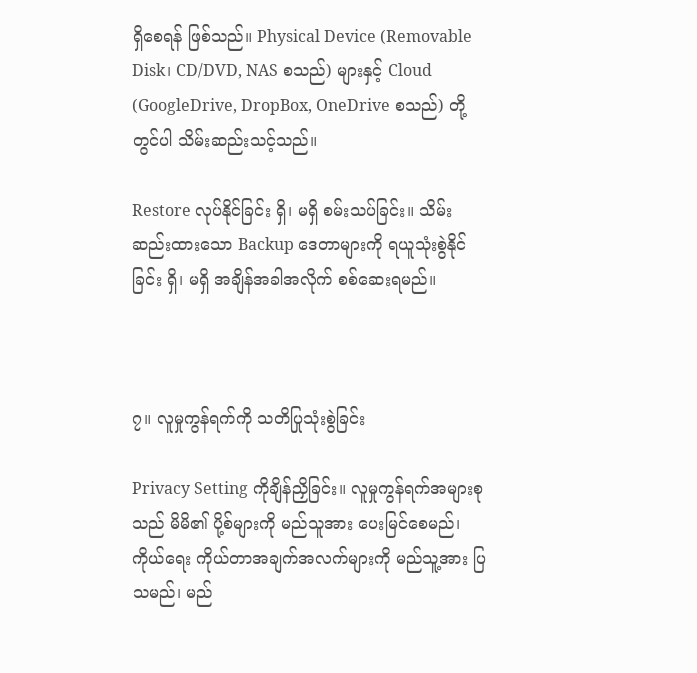ရှိစေရန် ဖြစ်သည်။ Physical Device (Removable Disk၊ CD/DVD, NAS စသည်) များနှင့် Cloud (GoogleDrive, DropBox, OneDrive စသည်) တို့တွင်ပါ သိမ်းဆည်းသင့်သည်။

Restore လုပ်နိုင်ခြင်း ရှိ၊ မရှိ စမ်းသပ်ခြင်း။ သိမ်းဆည်းထားသော Backup ဒေတာများကို ရယူသုံးစွဲနိုင်ခြင်း ရှိ၊ မရှိ အချိန်အခါအလိုက် စစ်ဆေးရမည်။



၇။ လူမှုကွန်ရက်ကို သတိပြုသုံးစွဲခြင်း

Privacy Setting ကိုချိန်ညှိခြင်း။ လူမှုကွန်ရက်အများစုသည် မိမိ၏ ပို့စ်များကို မည်သူအား ပေးမြင်စေမည်၊ ကိုယ်ရေး ကိုယ်တာအချက်အလက်များကို မည်သူ့အား ပြသမည်၊ မည်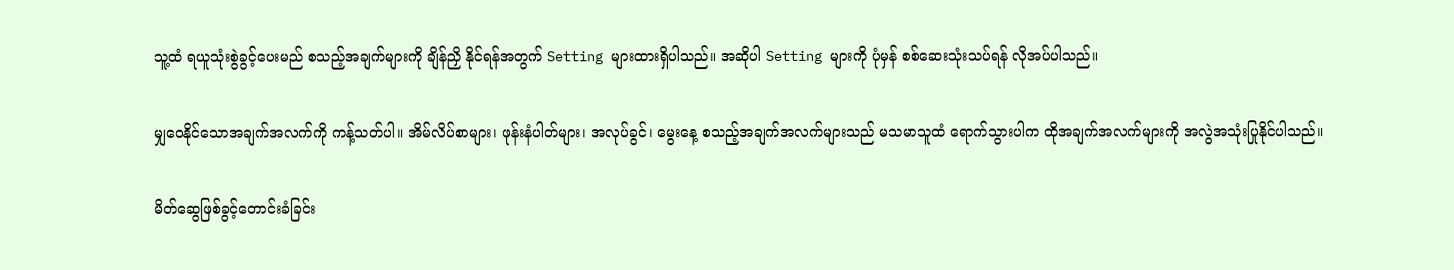သူ့ထံ ရယူသုံးစွဲခွင့်ပေးမည် စသည့်အချက်များကို ချိန်ညှိ နိုင်ရန်အတွက် Setting များထားရှိပါသည်။ အဆိုပါ Setting များကို ပုံမှန် စစ်ဆေးသုံးသပ်ရန် လိုအပ်ပါသည်။

မျှဝေနိုင်သောအချက်အလက်ကို ကန့်သတ်ပါ။ အိမ်လိပ်စာများ၊ ဖုန်းနံပါတ်များ၊ အလုပ်ခွင်၊ မွေးနေ့ စသည့်အချက်အလက်များသည် မသမာသူထံ ရောက်သွားပါက ထိုအချက်အလက်များကို အလွဲအသုံးပြုနိုင်ပါသည်။

မိတ်ဆွေဖြစ်ခွင့်တောင်းခံခြင်း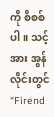ကို စိစစ်ပါ။ သင့်အား အွန်လိုင်းတွင် “Firend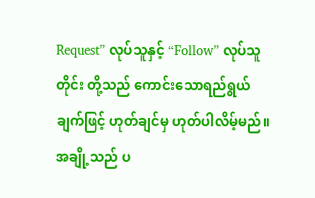Request” လုပ်သူနှင့် “Follow” လုပ်သူတိုင်း တို့သည် ကောင်းသောရည်ရွယ်ချက်ဖြင့် ဟုတ်ချင်မှ ဟုတ်ပါလိမ့်မည်။ အချို့သည် ပ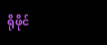ရိုဖိုင်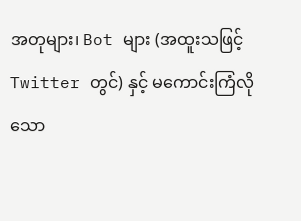အတုများ၊ Bot များ (အထူးသဖြင့် Twitter တွင်) နှင့် မကောင်းကြံလိုသော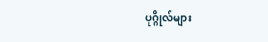ပုဂ္ဂိုလ်များ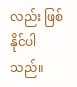လည်း ဖြစ်နိုင်ပါသည်။